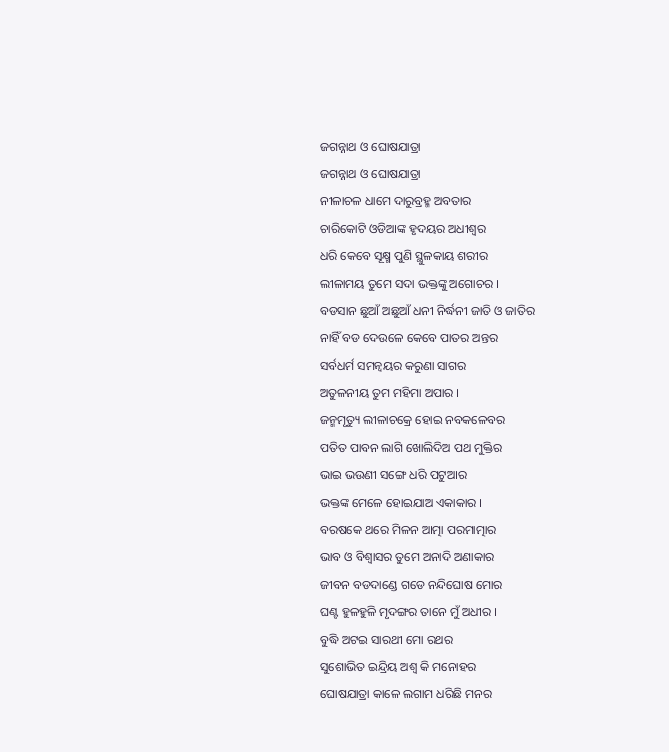ଜଗନ୍ନାଥ ଓ ଘୋଷଯାତ୍ରା
ଜଗନ୍ନାଥ ଓ ଘୋଷଯାତ୍ରା
ନୀଳାଚଳ ଧାମେ ଦାରୁବ୍ରହ୍ମ ଅବତାର
ଚାରିକୋଟି ଓଡିଆଙ୍କ ହୃଦୟର ଅଧୀଶ୍ଵର
ଧରି କେବେ ସୂକ୍ଷ୍ମ ପୁଣି ସ୍ଥୁଳକାୟ ଶରୀର
ଲୀଳାମୟ ତୁମେ ସଦା ଭକ୍ତଙ୍କୁ ଅଗୋଚର ।
ବଡସାନ ଛୁଆଁ ଅଛୁଆଁ ଧନୀ ନିର୍ଦ୍ଧନୀ ଜାତି ଓ ଜାତିର
ନାହିଁ ବଡ ଦେଉଳେ କେବେ ପାତର ଅନ୍ତର
ସର୍ବଧର୍ମ ସମନ୍ଵୟର କରୁଣା ସାଗର
ଅତୁଳନୀୟ ତୁମ ମହିମା ଅପାର ।
ଜନ୍ମମୃତ୍ୟୁ ଲୀଳାଚକ୍ରେ ହୋଇ ନବକଳେବର
ପତିତ ପାବନ ଲାଗି ଖୋଲିଦିଅ ପଥ ମୁକ୍ତିର
ଭାଇ ଭଉଣୀ ସଙ୍ଗେ ଧରି ପଟୁଆର
ଭକ୍ତଙ୍କ ମେଳେ ହୋଇଯାଅ ଏକାକାର ।
ବରଷକେ ଥରେ ମିଳନ ଆତ୍ମା ପରମାତ୍ମାର
ଭାବ ଓ ବିଶ୍ଵାସର ତୁମେ ଅନାଦି ଅଣାକାର
ଜୀବନ ବଡଦାଣ୍ଡେ ଗଡେ ନନ୍ଦିଘୋଷ ମୋର
ଘଣ୍ଟ ହୁଳହୁଳି ମୃଦଙ୍ଗର ତାନେ ମୁଁ ଅଧୀର ।
ବୁଦ୍ଧି ଅଟଇ ସାରଥୀ ମୋ ରଥର
ସୁଶୋଭିତ ଇନ୍ଦ୍ରିୟ ଅଶ୍ଵ କି ମନୋହର
ଘୋଷଯାତ୍ରା କାଳେ ଲଗାମ ଧରିଛି ମନର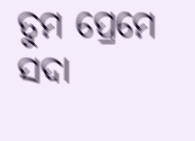ତୁମ ପ୍ରେମେ ସଦା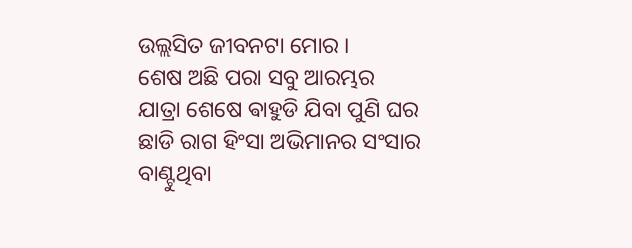ଉଲ୍ଲସିତ ଜୀବନଟା ମୋର ।
ଶେଷ ଅଛି ପରା ସବୁ ଆରମ୍ଭର
ଯାତ୍ରା ଶେଷେ ଵାହୁଡି ଯିବା ପୁଣି ଘର
ଛାଡି ରାଗ ହିଂସା ଅଭିମାନର ସଂସାର
ବାଣ୍ଟୁଥିବା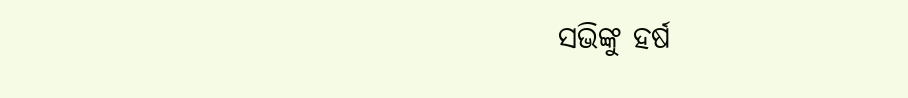ସଭିଙ୍କୁ ହର୍ଷ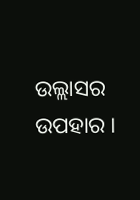ଉଲ୍ଲାସର ଉପହାର ।